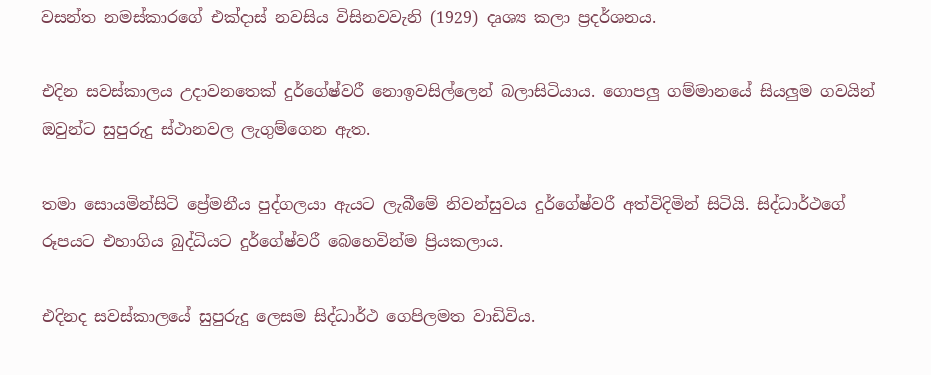වසන්ත නමස්කාරගේ එක්දාස් නවසිය විසිනවවැනි (1929) දෘශ්‍ය කලා ප්‍රදර්ශනය.

එදින සවස්කාලය උදාවනතෙක් දුර්ගේෂ්වරී නොඉවසිල්ලෙන් බලාසිටියාය. ගොපලු ගම්මානයේ සියලුම ගවයින් ඔවුන්ට සුපුරුදු ස්ථානවල ලැගුම්ගෙන ඇත.

තමා සොයමින්සිටි ප්‍රේමනීය පුද්ගලයා ඇයට ලැබීමේ නිවන්සුවය දුර්ගේෂ්වරී අත්විදිමින් සිටියි. සිද්ධාර්ථගේ රූපයට එහාගිය බුද්ධියට දුර්ගේෂ්වරී බෙහෙවින්ම ප්‍රියකලාය.

එදිනද සවස්කාලයේ සුපුරුදු ලෙසම සිද්ධාර්ථ ගෙපිලමත වාඩිවිය.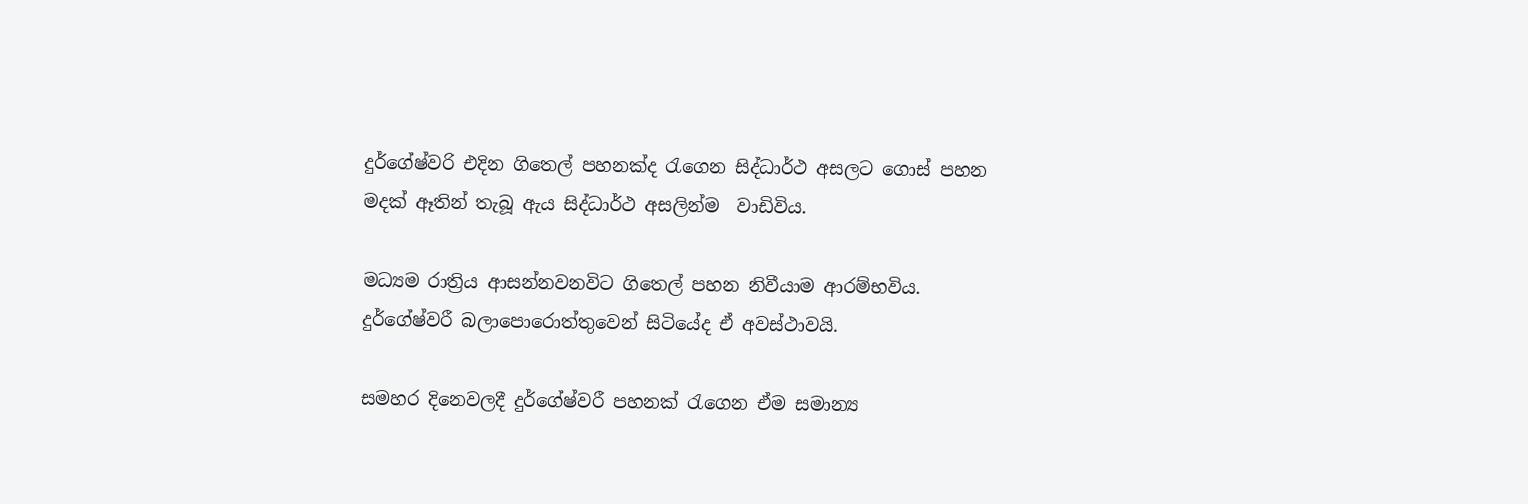දුර්ගේෂ්වරි එදින ගිතෙල් පහනක්ද රැගෙන සිද්ධාර්ථ අසලට ගොස් පහන මදක් ඈතින් තැබූ ඇය සිද්ධාර්ථ අසලින්ම  වාඩිවිය.

මධ්‍යම රාත්‍රිය ආසන්නවනවිට ගිතෙල් පහන නිවීයාම ආරම්භවිය. දුර්ගේෂ්වරී බලාපොරොත්තුවෙන් සිටියේද ඒ අවස්ථාවයි.

සමහර දිනෙවලදී දුර්ගේෂ්වරී පහනක් රැගෙන ඒම සමාන්‍ය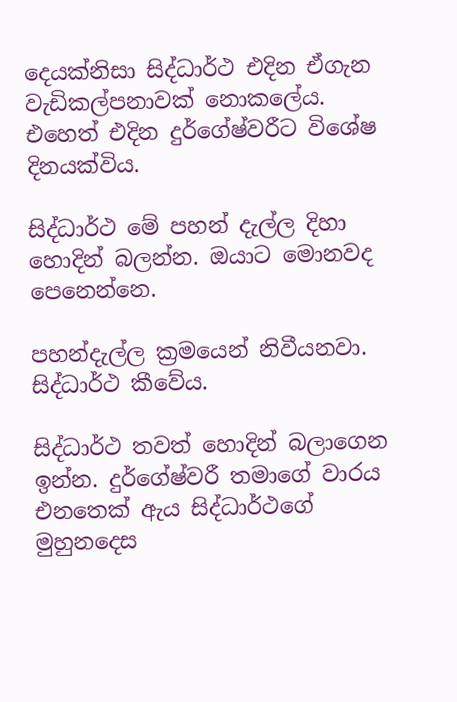දෙයක්නිසා සිද්ධාර්ථ එදින ඒගැන වැඩිකල්පනාවක් නොකලේය. එහෙත් එදින දුර්ගේෂ්වරීට විශේෂ දිනයක්විය.

සිද්ධාර්ථ මේ පහන් දැල්ල දිහා හොදින් බලන්න. ඔයාට මොනවද පෙනෙන්නෙ.

පහන්දැල්ල ක්‍රමයෙන් නිවීයනවා. සිද්ධාර්ථ කීවේය.

සිද්ධාර්ථ තවත් හොදින් බලාගෙන ඉන්න. දුර්ගේෂ්වරී තමාගේ වාරය එනතෙක් ඇය සිද්ධාර්ථගේ මුහුනදෙස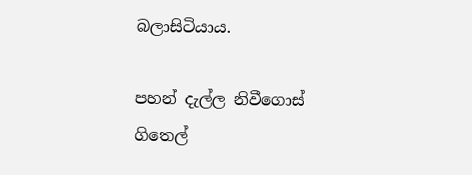බලාසිටියාය.

පහන් දැල්ල නිවීගොස් ගිතෙල්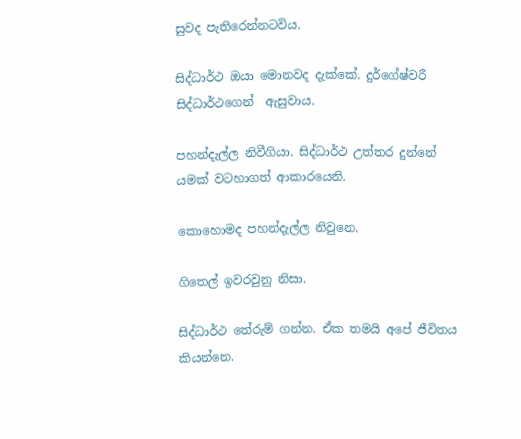සුවද පැතිරෙන්නටවිය.

සිද්ධාර්ථ ඔයා මොනවද දැක්කේ. දුර්ගේෂ්වරී සිද්ධාර්ථගෙන්  ඇසුවාය.

පහන්දැල්ල නිවීගියා. සිද්ධාර්ථ උත්තර දුන්නේ යමක් වටහාගත් ආකාරයෙනි.

කොහොමද පහන්දැල්ල නිවුනෙ.

ගිතෙල් ඉවරවුනු නිසා.

සිද්ධාර්ථ තේරුම් ගන්න. ඒක තමයි අපේ ජීවිතය කියන්නෙ.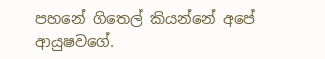පහනේ ගිතෙල් කියන්නේ අපේ ආයුෂවගේ.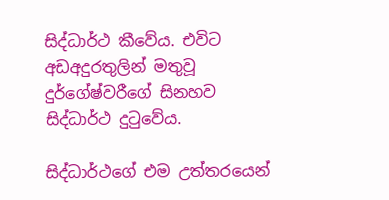සිද්ධාර්ථ කීවේය. එවිට අඩඅදුරතුලින් මතුවූ දුර්ගේෂ්වරීගේ සිනහව සිද්ධාර්ථ දුටුවේය.

සිද්ධාර්ථගේ එම උත්තරයෙන්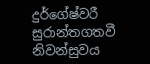දුර්ගේෂ්වරී සුරාන්තගතවී නිවන්සුවය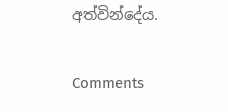අත්වින්දේය.

Comments